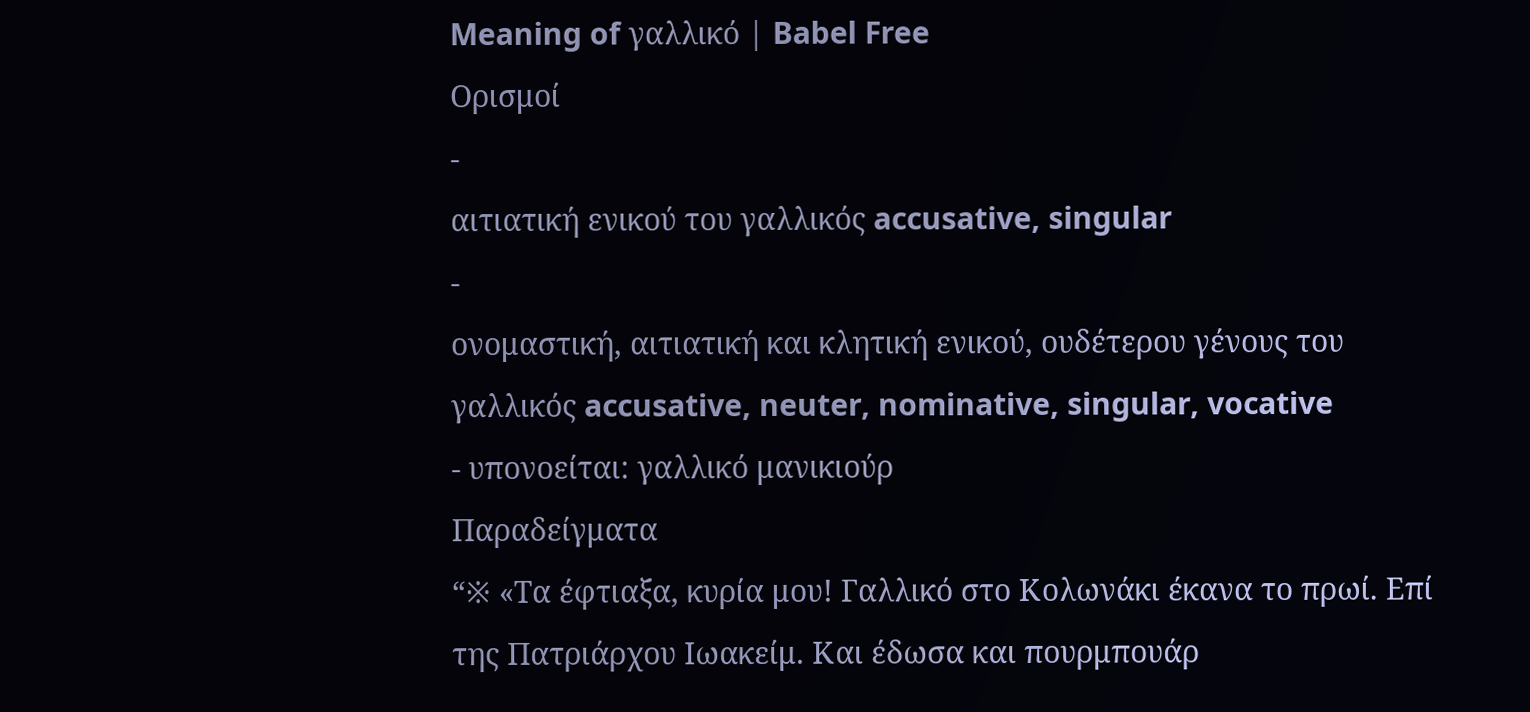Meaning of γαλλικό | Babel Free
Ορισμοί
-
αιτιατική ενικού του γαλλικός accusative, singular
-
ονομαστική, αιτιατική και κλητική ενικού, ουδέτερου γένους του γαλλικός accusative, neuter, nominative, singular, vocative
- υπονοείται: γαλλικό μανικιούρ
Παραδείγματα
“※ «Τα έφτιαξα, κυρία μου! Γαλλικό στο Κολωνάκι έκανα το πρωί. Επί της Πατριάρχου Ιωακείμ. Και έδωσα και πουρμπουάρ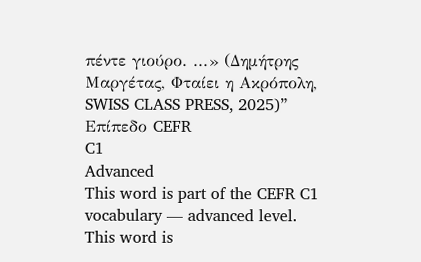πέντε γιούρο. ...» (Δημήτρης Μαργέτας, Φταίει η Ακρόπολη, SWISS CLASS PRESS, 2025)”
Επίπεδο CEFR
C1
Advanced
This word is part of the CEFR C1 vocabulary — advanced level.
This word is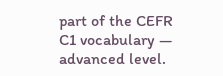part of the CEFR C1 vocabulary — advanced level.